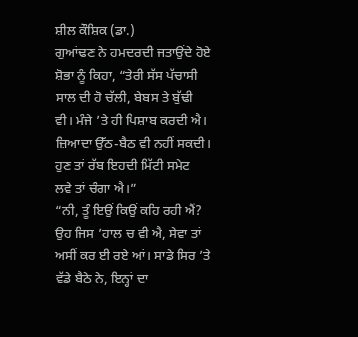ਸ਼ੀਲ ਕੌਸ਼ਿਕ (ਡਾ.)
ਗੁਆਂਢਣ ਨੇ ਹਮਦਰਦੀ ਜਤਾਉਂਦੇ ਹੋਏ ਸ਼ੋਭਾ ਨੂੰ ਕਿਹਾ, “ਤੇਰੀ ਸੱਸ ਪੱਚਾਸੀ ਸਾਲ ਦੀ ਹੋ ਚੱਲੀ, ਬੇਬਸ ਤੇ ਬੁੱਢੀ
ਵੀ। ਮੰਜੇ ’ਤੇ ਹੀ ਪਿਸ਼ਾਬ ਕਰਦੀ ਐ। ਜ਼ਿਆਦਾ ਉੱਠ-ਬੈਠ ਵੀ ਨਹੀਂ ਸਕਦੀ। ਹੁਣ ਤਾਂ ਰੱਬ ਇਹਦੀ ਮਿੱਟੀ ਸਮੇਟ
ਲਵੇ ਤਾਂ ਚੰਗਾ ਐ।”
“ਨੀ, ਤੂੰ ਇਉਂ ਕਿਉਂ ਕਹਿ ਰਹੀ ਐਂ? ਉਹ ਜਿਸ ’ਹਾਲ ਚ ਵੀ ਐ, ਸੇਵਾ ਤਾਂ ਅਸੀਂ ਕਰ ਈ ਰਏ ਆਂ। ਸਾਡੇ ਸਿਰ ’ਤੇ ਵੱਡੇ ਬੈਠੇ ਨੇ, ਇਨ੍ਹਾਂ ਦਾ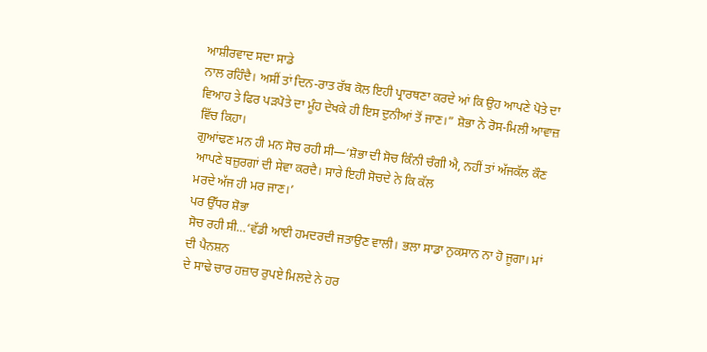ਆਸ਼ੀਰਵਾਦ ਸਦਾ ਸਾਡੇ
ਨਾਲ ਰਹਿੰਦੈ। ਅਸੀਂ ਤਾਂ ਦਿਨ-ਰਾਤ ਰੱਬ ਕੋਲ ਇਹੀ ਪ੍ਰਾਰਥਣਾ ਕਰਦੇ ਆਂ ਕਿ ਉਹ ਆਪਣੇ ਪੋਤੇ ਦਾ
ਵਿਆਹ ਤੇ ਫਿਰ ਪੜਪੋਤੇ ਦਾ ਮੂੰਹ ਦੇਖਕੇ ਹੀ ਇਸ ਦੁਨੀਆਂ ਤੋਂ ਜਾਣ।” ਸ਼ੋਭਾ ਨੇ ਰੋਸ-ਮਿਲੀ ਆਵਾਜ਼ ਵਿੱਚ ਕਿਹਾ।
ਗੁਆਂਢਣ ਮਨ ਹੀ ਮਨ ਸੋਚ ਰਹੀ ਸੀ—‘ਸ਼ੋਭਾ ਦੀ ਸੋਚ ਕਿੰਨੀ ਚੰਗੀ ਐ, ਨਹੀਂ ਤਾਂ ਅੱਜਕੱਲ ਕੌਣ
ਆਪਣੇ ਬਜ਼ੁਰਗਾਂ ਦੀ ਸੇਵਾ ਕਰਦੈ। ਸਾਰੇ ਇਹੀ ਸੋਚਦੇ ਨੇ ਕਿ ਕੱਲ
ਮਰਦੇ ਅੱਜ ਹੀ ਮਰ ਜਾਣ।’
ਪਰ ਉੱਧਰ ਸ਼ੋਭਾ
ਸੋਚ ਰਹੀ ਸੀ…‘ਵੱਡੀ ਆਈ ਹਮਦਰਦੀ ਜਤਾਉਣ ਵਾਲੀ। ਭਲਾ ਸਾਡਾ ਨੁਕਸਾਨ ਨਾ ਹੋ ਜੂਗਾ। ਮਾਂ ਦੀ ਪੈਨਸ਼ਨ
ਦੇ ਸਾਢੇ ਚਾਰ ਹਜ਼ਾਰ ਰੁਪਏ ਮਿਲਦੇ ਨੇ ਹਰ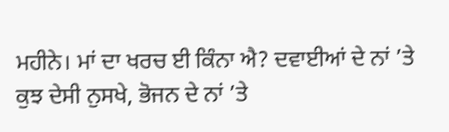ਮਹੀਨੇ। ਮਾਂ ਦਾ ਖਰਚ ਈ ਕਿੰਨਾ ਐ? ਦਵਾਈਆਂ ਦੇ ਨਾਂ ’ਤੇ
ਕੁਝ ਦੇਸੀ ਨੁਸਖੇ, ਭੋਜਨ ਦੇ ਨਾਂ ’ਤੇ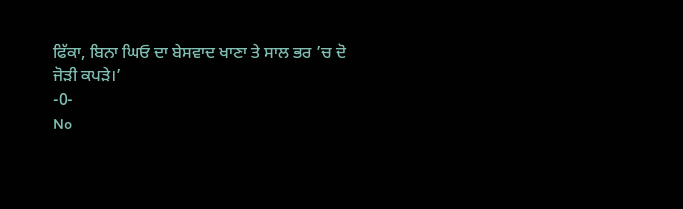ਫਿੱਕਾ, ਬਿਨਾ ਘਿਓ ਦਾ ਬੇਸਵਾਦ ਖਾਣਾ ਤੇ ਸਾਲ ਭਰ ’ਚ ਦੋ
ਜੋੜੀ ਕਪੜੇ।’
-0-
No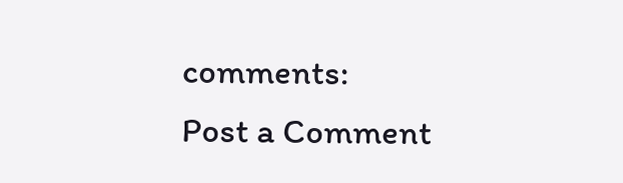comments:
Post a Comment